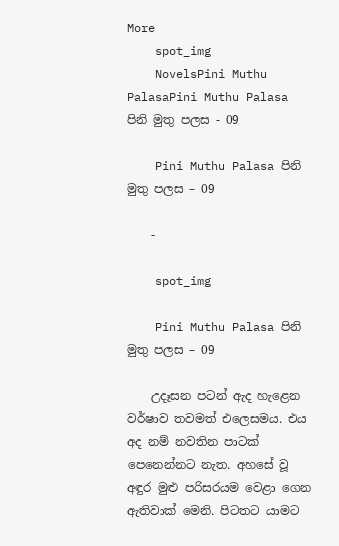More
    spot_img
    NovelsPini Muthu PalasaPini Muthu Palasa පිනි මුතු පලස - 09

    Pini Muthu Palasa පිනි මුතු පලස – 09

    -

    spot_img

    Pini Muthu Palasa පිනි මුතු පලස – 09

    උදෑසන පටන් ඇද හැළෙන වර්ෂාව තවමත් එලෙසමය. එය අද නම් නවතින පාටක් පෙනෙන්නට නැත. අහසේ වූ අඳුර මුළු පරිසරයම වෙළා ගෙන ඇතිවාක් මෙනි. පිටතට යාමට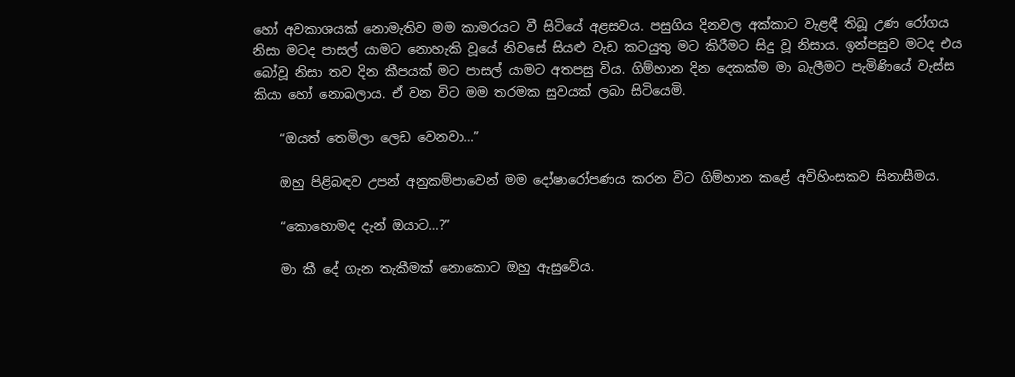හෝ අවකාශයක් නොමැතිව මම කාමරයට වී සිටියේ අළසවය. පසුගිය දිනවල අක්කාට වැළඳී තිබූ උණ රෝගය නිසා මටද පාසල් යාමට නොහැකි වූයේ නිවසේ සියළු වැඩ කටයුතු මට කිරීමට සිදු වූ නිසාය. ඉන්පසුව මටද එය බෝවූ නිසා තව දින කීපයක් මට පාසල් යාමට අතපසු විය. ගිම්හාන දින දෙකක්ම මා බැලීමට පැමිණියේ වැස්ස කියා හෝ නොබලාය. ඒ වන විට මම තරමක සුවයක් ලබා සිටියෙමි.

    “ඔයත් තෙමිලා ලෙඩ වෙනවා…”

    ඔහු පිළිබඳව උපන් අනුකම්පාවෙන් මම දෝෂාරෝපණය කරන විට ගිම්හාන කළේ අවිහිංසකව සිනාසීමය.

    “කොහොමද දැන් ඔයාට…?”

    මා කී දේ ගැන තැකීමක් නොකොට ඔහු ඇසුවේය.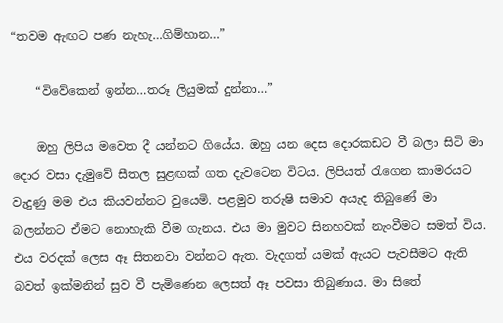“තවම ඇඟට පණ නැහැ…ගිම්හාන…”

    “විවේකෙන් ඉන්න…තරූ ලියුමක් දුන්නා…”

    ඔහු ලිපිය මවෙත දී යන්නට ගියේය. ඔහු යන දෙස දොරකඩට වී බලා සිටි මා දොර වසා දැමුවේ සීතල සුළඟක් ගත දැවටෙන විටය. ලිපියත් රැගෙන කාමරයට වැදුණු මම එය කියවන්නට වුයෙමි. පළමුව තරුෂි සමාව අයැද තිබුණේ මා බලන්නට ඒමට නොහැකි වීම ගැනය. එය මා මුවට සිනහවක් නැංවීමට සමත් විය. එය වරදක් ලෙස ඈ සිතනවා වන්නට ඇත. වැදගත් යමක් ඇයට පැවසීමට ඇති බවත් ඉක්මනින් සුව වී පැමිණෙන ලෙසත් ඈ පවසා තිබුණාය. මා සිතේ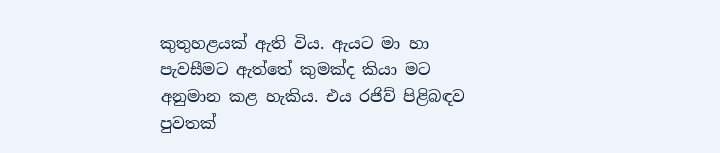කුතුහළයක් ඇති විය. ඇයට මා හා පැවසීමට ඇත්තේ කුමක්ද කියා මට අනුමාන කළ හැකිය. එය රජිව් පිළිබඳව පුවතක්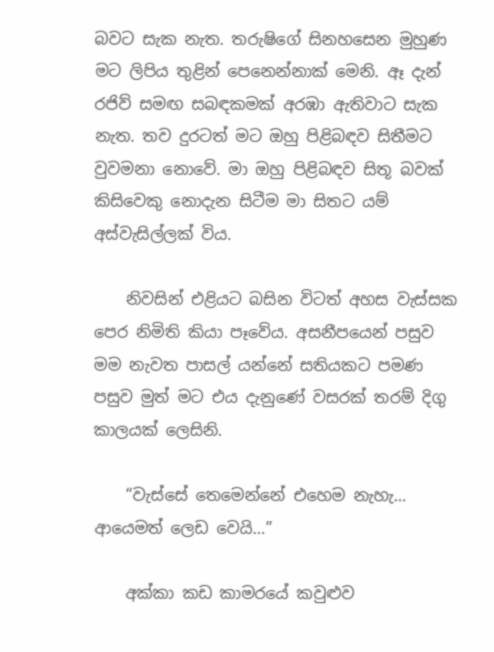බවට සැක නැත. තරුෂිගේ සිනහසෙන මුහුණ මට ලිපිය තුළින් පෙනෙන්නාක් මෙනි. ඈ දැන් රජිව් සමඟ සබඳකමක් අරඹා ඇතිවාට සැක නැත. තව දුරටත් මට ඔහු පිළිබඳව සිතීමට වුවමනා නොවේ. මා ඔහු පිළිබඳව සිතූ බවක් කිසිවෙකු නොදැන සිටීම මා සිතට යම් අස්වැසිල්ලක් විය.

    නිවසින් එළියට බසින විටත් අහස වැස්සක පෙර නිමිති කියා පෑවේය. අසනීපයෙන් පසුව මම නැවත පාසල් යන්නේ සතියකට පමණ පසුව මුත් මට එය දැනුණේ වසරක් තරම් දිගු කාලයක් ලෙසිනි.

    “වැස්සේ තෙමෙන්නේ එහෙම නැහැ… ආයෙමත් ලෙඩ වෙයි…”

    අක්කා කඩ කාමරයේ කවුළුව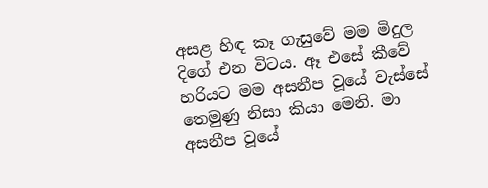අසළ හිඳ කෑ ගැසුවේ මම මිදුල දිගේ එන විටය. ඈ එසේ කීවේ හරියට මම අසනීප වූයේ වැස්සේ තෙමුණු නිසා කියා මෙනි. මා අසනීප වූයේ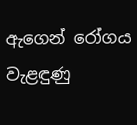ඇගෙන් රෝගය වැළඳුණු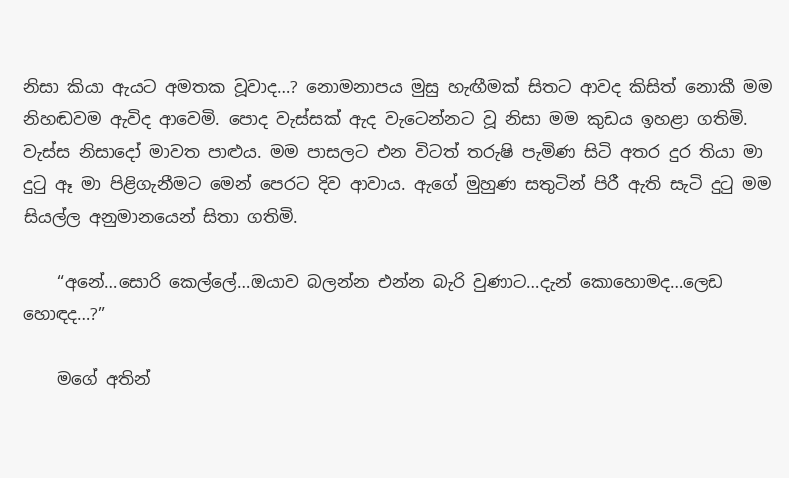නිසා කියා ඇයට අමතක වූවාද…? නොමනාපය මුසු හැඟීමක් සිතට ආවද කිසිත් නොකී මම නිහඬවම ඇවිද ආවෙමි. පොද වැස්සක් ඇද වැටෙන්නට වූ නිසා මම කුඩය ඉහළා ගතිමි. වැස්ස නිසාදෝ මාවත පාළුය. මම පාසලට එන විටත් තරුෂි පැමිණ සිටි අතර දුර තියා මා දුටු ඈ මා පිළිගැනීමට මෙන් පෙරට දිව ආවාය. ඇගේ මුහුණ සතුටින් පිරී ඇති සැටි දුටු මම සියල්ල අනුමානයෙන් සිතා ගතිමි.

    “අනේ…සොරි කෙල්ලේ…ඔයාව බලන්න එන්න බැරි වුණාට…දැන් කොහොමද…ලෙඩ හොඳද…?”

    මගේ අතින්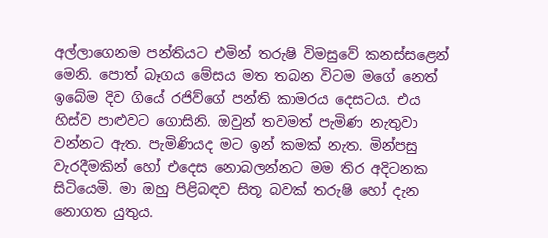අල්ලාගෙනම පන්තියට එමින් තරුෂි විමසුවේ කනස්සළෙන් මෙනි. පොත් බෑගය මේසය මත තබන විටම මගේ නෙත් ඉබේම දිව ගියේ රජිව්ගේ පන්ති කාමරය දෙසටය. එය හිස්ව පාළුවට ගොසිනි. ඔවුන් තවමත් පැමිණ නැතුවා වන්නට ඇත. පැමිණියද මට ඉන් කමක් නැත. මින්පසු වැරදීමකින් හෝ එදෙස නොබලන්නට මම තිර අදිටනක සිටියෙමි. මා ඔහු පිළිබඳව සිතූ බවක් තරුෂි හෝ දැන නොගත යුතුය.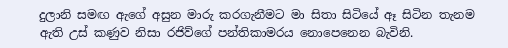දුලානි සමඟ ඇගේ අසුන මාරු කරගැනීමට මා සිතා සිටියේ ඈ සිටින තැනම ඇති උස් කණුව නිසා රජිව්ගේ පන්තිකාමරය නොපෙනෙන බැවිනි.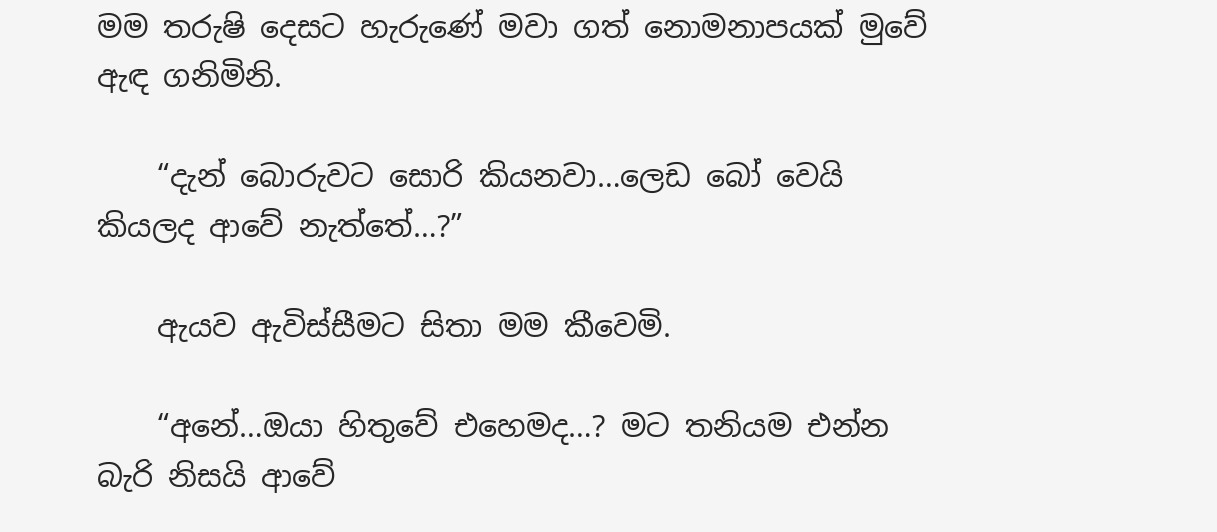මම තරුෂි දෙසට හැරුණේ මවා ගත් නොමනාපයක් මුවේ ඇඳ ගනිමිනි.

    “දැන් බොරුවට සොරි කියනවා…ලෙඩ බෝ වෙයි කියලද ආවේ නැත්තේ…?”

    ඇයව ඇවිස්සීමට සිතා මම කීවෙමි.

    “අනේ…ඔයා හිතුවේ එහෙමද…? මට තනියම එන්න බැරි නිසයි ආවේ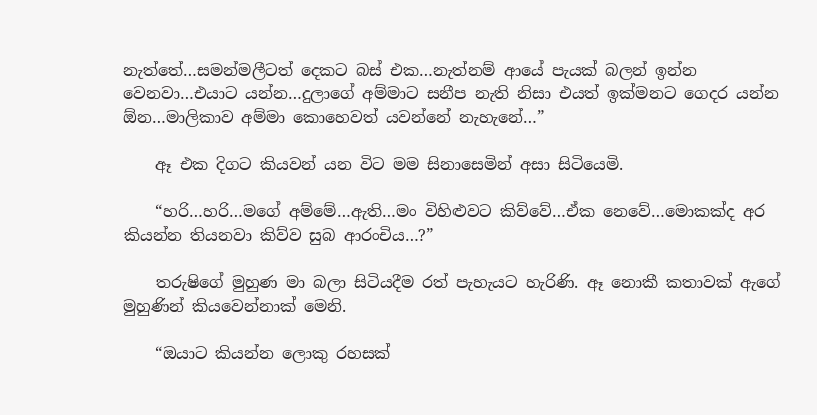නැත්තේ…සමන්මලීටත් දෙකට බස් එක…නැත්නම් ආයේ පැයක් බලන් ඉන්න වෙනවා…එයාට යන්න…දුලාගේ අම්මාට සනීප නැති නිසා එයත් ඉක්මනට ගෙදර යන්න ඕන…මාලිකාව අම්මා කොහෙවත් යවන්නේ නැහැනේ…”

    ඈ එක දිගට කියවන් යන විට මම සිනාසෙමින් අසා සිටියෙමි.

    “හරි…හරි…මගේ අම්මේ…ඇති…මං විහිළුවට කිව්වේ…ඒක නෙවේ…මොකක්ද අර කියන්න තියනවා කිව්ව සුබ ආරංචිය…?”

    තරුෂිගේ මුහුණ මා බලා සිටියදීම රත් පැහැයට හැරිණි. ඈ නොකී කතාවක් ඇගේ මුහුණින් කියවෙන්නාක් මෙනි.

    “ඔයාට කියන්න ලොකු රහසක්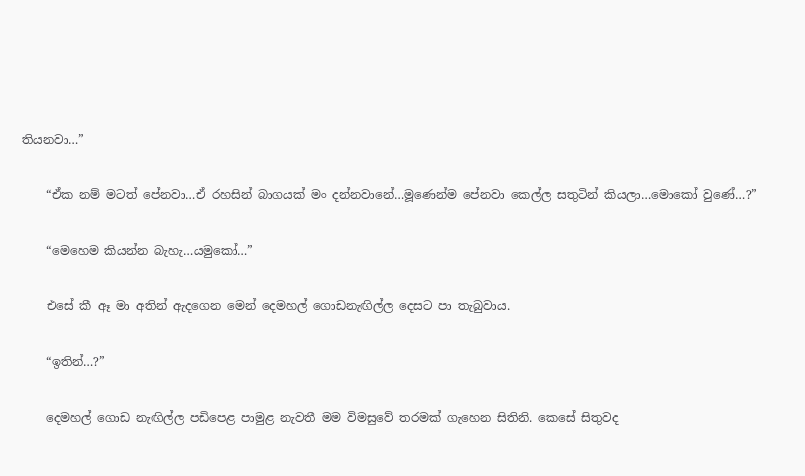තියනවා…”

    “ඒක නම් මටත් පේනවා…ඒ රහසින් බාගයක් මං දන්නවානේ…මූණෙන්ම පේනවා කෙල්ල සතුටින් කියලා…මොකෝ වුණේ…?”

    “මෙහෙම කියන්න බැහැ…යමුකෝ…”

    එසේ කී ඈ මා අතින් ඇදගෙන මෙන් දෙමහල් ගොඩනැඟිල්ල දෙසට පා තැබුවාය.

    “ඉතින්…?”

    දෙමහල් ගොඩ නැඟිල්ල පඩිපෙළ පාමුළ නැවතී මම විමසුවේ තරමක් ගැහෙන සිතිනි. කෙසේ සිතුවද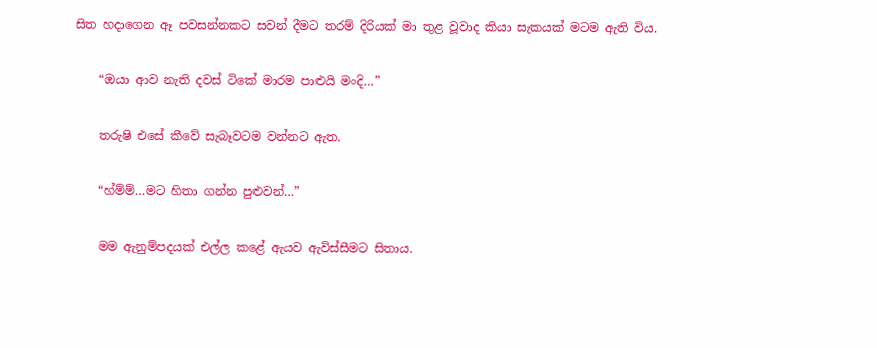සිත හදාගෙන ඈ පවසන්නකට සවන් දීමට තරම් දිරියක් මා තුළ වූවාද කියා සැකයක් මටම ඇති විය.

    “ඔයා ආව නැති දවස් ටිකේ මාරම පාළුයි මංදි…”

    තරුෂි එසේ කීවේ සැබෑවටම වන්නට ඇත.

    “හ්ම්ම්…මට හිතා ගන්න පුළුවන්…”

    මම ඇනුම්පදයක් එල්ල කළේ ඇයව ඇවිස්සීමට සිතාය.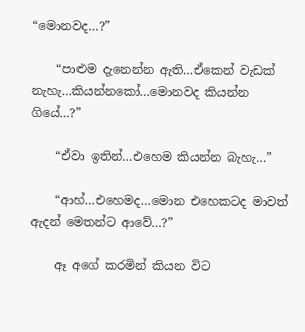“මොනවද…?”

    “පාළුම දැනෙන්න ඇති…ඒකෙන් වැඩක් නැහැ…කියන්නකෝ…මොනවද කියන්න ගියේ…?”

    “ඒවා ඉතින්…එහෙම කියන්න බැහැ…”

    “ආහ්…එහෙමද…මොන එහෙකටද මාවත් ඇදන් මෙතන්ට ආවේ…?”

    ඈ අගේ කරමින් කියන විට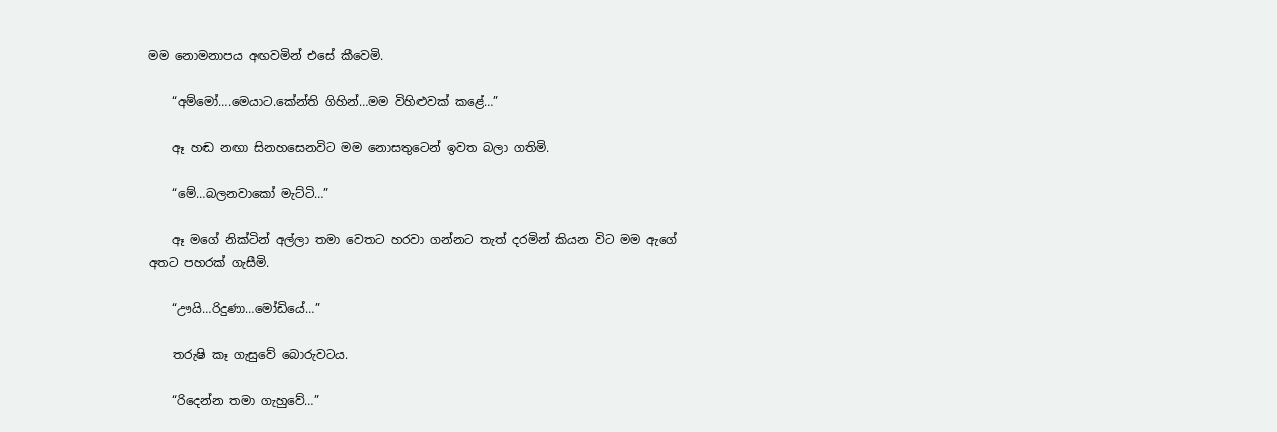මම නොමනාපය අඟවමින් එසේ කීවෙමි.

    “අම්මෝ….මෙයාට.කේන්ති ගිහින්…මම විහිළුවක් කළේ…”

    ඈ හඬ නඟා සිනහසෙනවිට මම නොසතුටෙන් ඉවත බලා ගතිමි.

    “මේ…බලනවාකෝ මැට්ටි…”

    ඈ මගේ නික්ටින් අල්ලා තමා වෙතට හරවා ගන්නට තැත් දරමින් කියන විට මම ඇගේ අතට පහරක් ගැසීමි.

    “ඌයි…රිදුණා…මෝඩියේ…”

    තරුෂි කෑ ගැසුවේ බොරුවටය.

    “රිදෙන්න තමා ගැහුවේ…”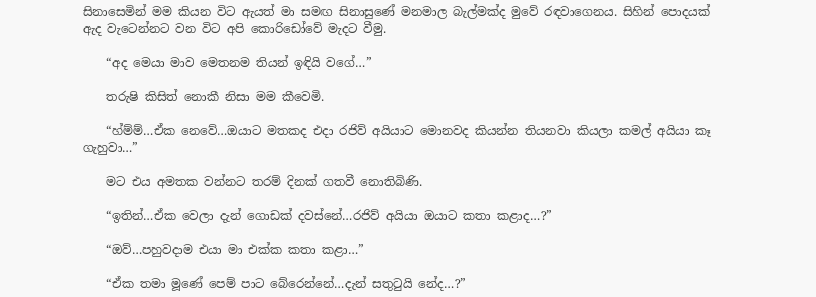සිනාසෙමින් මම කියන විට ඇයත් මා සමඟ සිනාසුණේ මනමාල බැල්මක්ද මුවේ රඳවාගෙනය. සිහින් පොදයක් ඇද වැටෙන්නට වන විට අපි කොරිඩෝවේ මැදට වීමු.

    “අද මෙයා මාව මෙතනම තියන් ඉඳියි වගේ…”

    තරුෂි කිසිත් නොකී නිසා මම කීවෙමි.

    “හ්ම්ම්…ඒක නෙවේ…ඔයාට මතකද එදා රජිව් අයියාට මොනවද කියන්න තියනවා කියලා කමල් අයියා කෑ ගැහුවා…”

    මට එය අමතක වන්නට තරම් දිනක් ගතවී නොතිබිණි.

    “ඉතින්…ඒක වෙලා දැන් ගොඩක් දවස්නේ…රජිව් අයියා ඔයාට කතා කළාද…?”

    “ඔව්…පහුවදාම එයා මා එක්ක කතා කළා…”

    “ඒක තමා මූණේ පෙම් පාට බේරෙන්නේ…දැන් සතුටුයි නේද…?”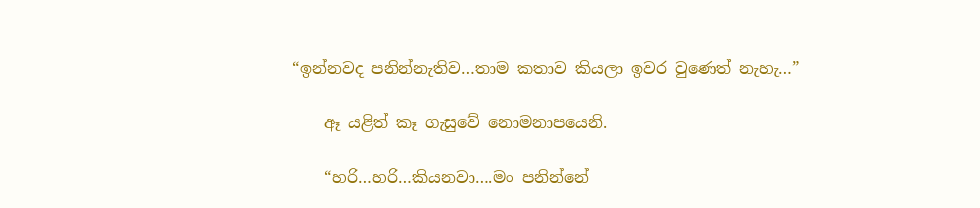“ඉන්නවද පනින්නැතිව…තාම කතාව කියලා ඉවර වුණෙත් නැහැ…”

    ඈ යළිත් කෑ ගැසුවේ නොමනාපයෙනි.

    “හරි…හරි…කියනවා….මං පනින්නේ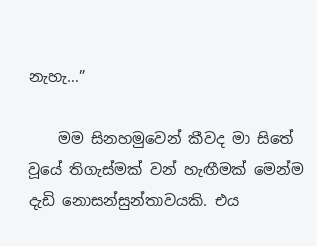නැහැ…”

    මම සිනහමුවෙන් කීවද මා සිතේ වූයේ තිගැස්මක් වන් හැඟීමක් මෙන්ම දැඩි නොසන්සුන්තාවයකි. එය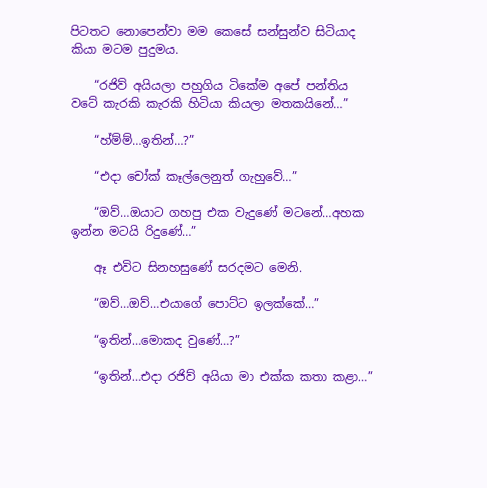පිටතට නොපෙන්වා මම කෙසේ සන්සුන්ව සිටියාද කියා මටම පුදුමය.

    “රජිව් අයියලා පහුගිය ටිකේම අපේ පන්තිය වටේ කැරකි කැරකි හිටියා කියලා මතකයිනේ…”

    “හ්ම්ම්…ඉතින්…?”

    “එදා චෝක් කෑල්ලෙනුත් ගැහුවේ…”

    “ඔව්…ඔයාට ගහපු එක වැදුණේ මටනේ…අහක ඉන්න මටයි රිදුණේ…”

    ඈ එවිට සිනහසුණේ සරදමට මෙනි.

    “ඔව්…ඔව්…එයාගේ පොට්ට ඉලක්කේ…”

    “ඉතින්…මොකද වුණේ…?”

    “ඉතින්…එදා රජිව් අයියා මා එක්ක කතා කළා…”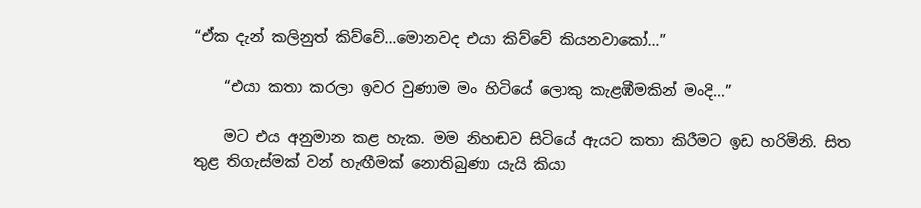“ඒක දැන් කලිනුත් කිව්වේ…මොනවද එයා කිව්වේ කියනවාකෝ…”

    “එයා කතා කරලා ඉවර වුණාම මං හිටියේ ලොකු කැළඹීමකින් මංදි…”

    මට එය අනුමාන කළ හැක. මම නිහඬව සිටියේ ඇයට කතා කිරීමට ඉඩ හරිමිනි. සිත තුළ තිගැස්මක් වන් හැඟීමක් නොතිබුණා යැයි කියා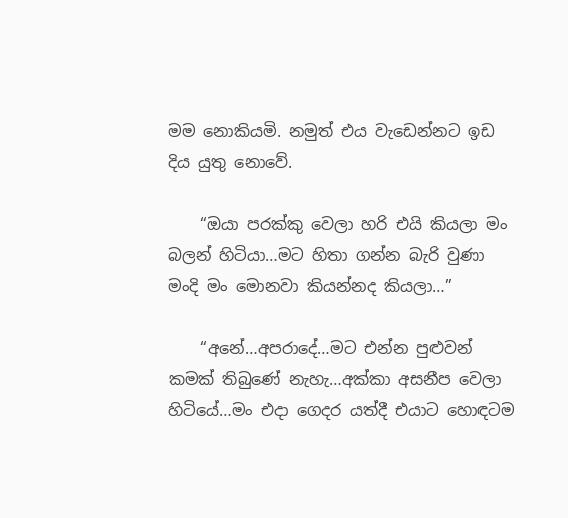මම නොකියමි. නමුත් එය වැඩෙන්නට ඉඩ දිය යුතු නොවේ.

    “ඔයා පරක්කු වෙලා හරි එයි කියලා මං බලන් හිටියා…මට හිතා ගන්න බැරි වුණා මංදි මං මොනවා කියන්නද කියලා…”

    “අනේ…අපරාදේ…මට එන්න පුළුවන් කමක් තිබුණේ නැහැ…අක්කා අසනීප වෙලා හිටියේ…මං එදා ගෙදර යත්දී එයාට හොඳටම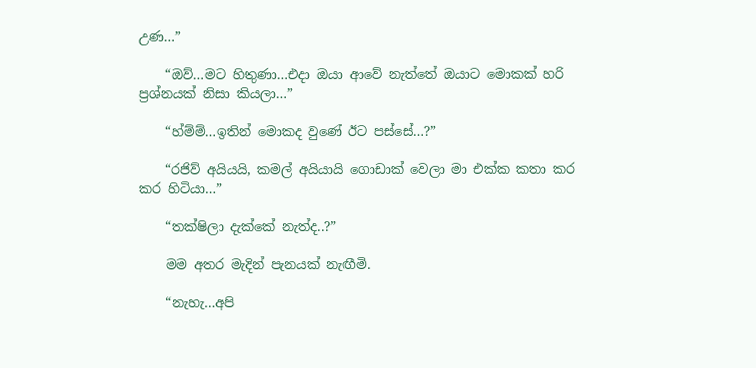උණ…”

    “ඔව්…මට හිතුණා…එදා ඔයා ආවේ නැත්තේ ඔයාට මොකක් හරි ප්‍රශ්නයක් නිසා කියලා…”

    “හ්ම්ම්…ඉතින් මොකද වුණේ ඊට පස්සේ…?”

    “රජිව් අයියයි, කමල් අයියායි ගොඩාක් වෙලා මා එක්ක කතා කර කර හිටියා…”

    “තක්ෂිලා දැක්කේ නැත්ද..?”

    මම අතර මැදින් පැනයක් නැඟීමි.

    “නැහැ…අපි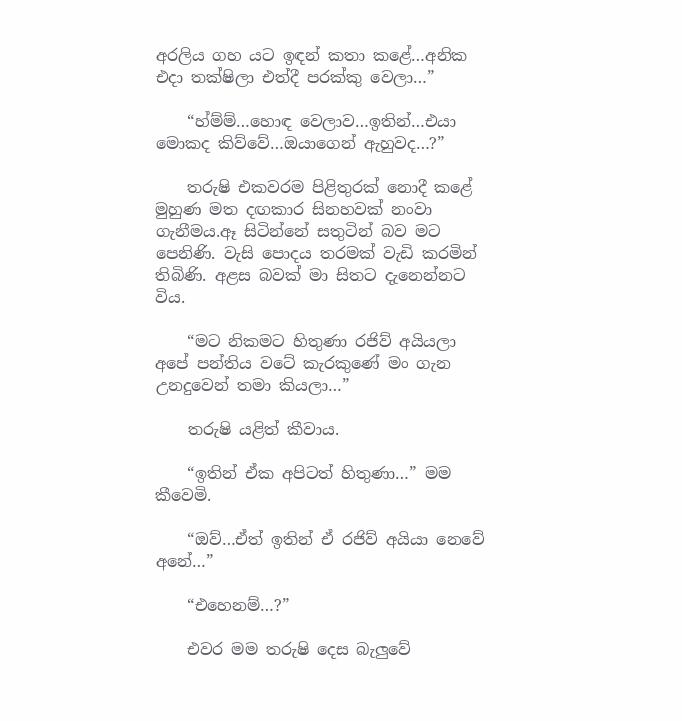අරලිය ගහ යට ඉඳන් කතා කළේ…අනික එදා තක්ෂිලා එත්දී පරක්කු වෙලා…”

    “හ්ම්ම්…හොඳ වෙලාව…ඉතින්…එයා මොකද කිව්වේ…ඔයාගෙන් ඇහුවද…?”

    තරුෂි එකවරම පිළිතුරක් නොදී කළේ මුහුණ මත දඟකාර සිනහවක් නංවා ගැනීමය.ඈ සිටින්නේ සතුටින් බව මට පෙනිණි. වැසි පොදය තරමක් වැඩි කරමින් තිබිණි. අළස බවක් මා සිතට දැනෙන්නට විය.

    “මට නිකමට හිතුණා රජිව් අයියලා අපේ පන්තිය වටේ කැරකුණේ මං ගැන උනදුවෙන් තමා කියලා…”

    තරුෂි යළිත් කීවාය.

    “ඉතින් ඒක අපිටත් හිතුණා…” මම කීවෙමි.

    “ඔව්…ඒත් ඉතින් ඒ රජිව් අයියා නෙවේ අනේ…”

    “එහෙනම්…?”

    එවර මම තරුෂි දෙස බැලුවේ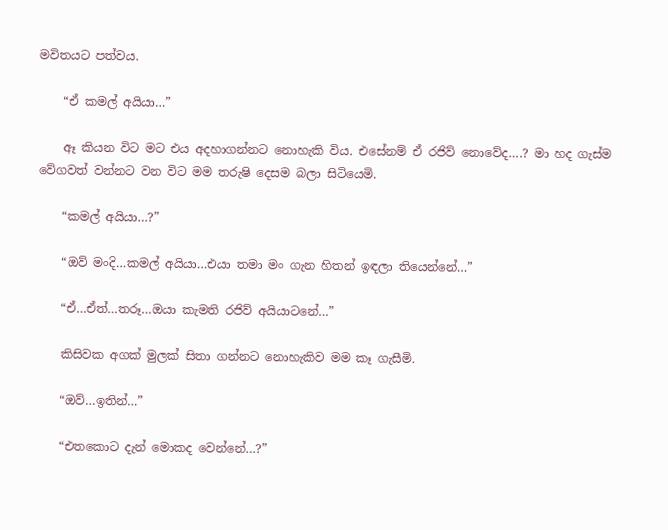මවිතයට පත්වය.

    “ඒ කමල් අයියා…”

    ඈ කියන විට මට එය අදහාගන්නට නොහැකි විය. එසේනම් ඒ රජිව් නොවේද….? මා හද ගැස්ම වේගවත් වන්නට වන විට මම තරුෂි දෙසම බලා සිටියෙමි.

    “කමල් අයියා…?”

    “ඔව් මංදි…කමල් අයියා…එයා තමා මං ගැන හිතන් ඉඳලා තියෙන්නේ…”

    “ඒ…ඒත්…තරූ…ඔයා කැමති රජිව් අයියාටනේ…”

    කිසිවක අගක් මුලක් සිතා ගන්නට නොහැකිව මම කෑ ගැසීමි.

    “ඔව්…ඉතින්…”

    “එතකොට දැන් මොකද වෙන්නේ…?”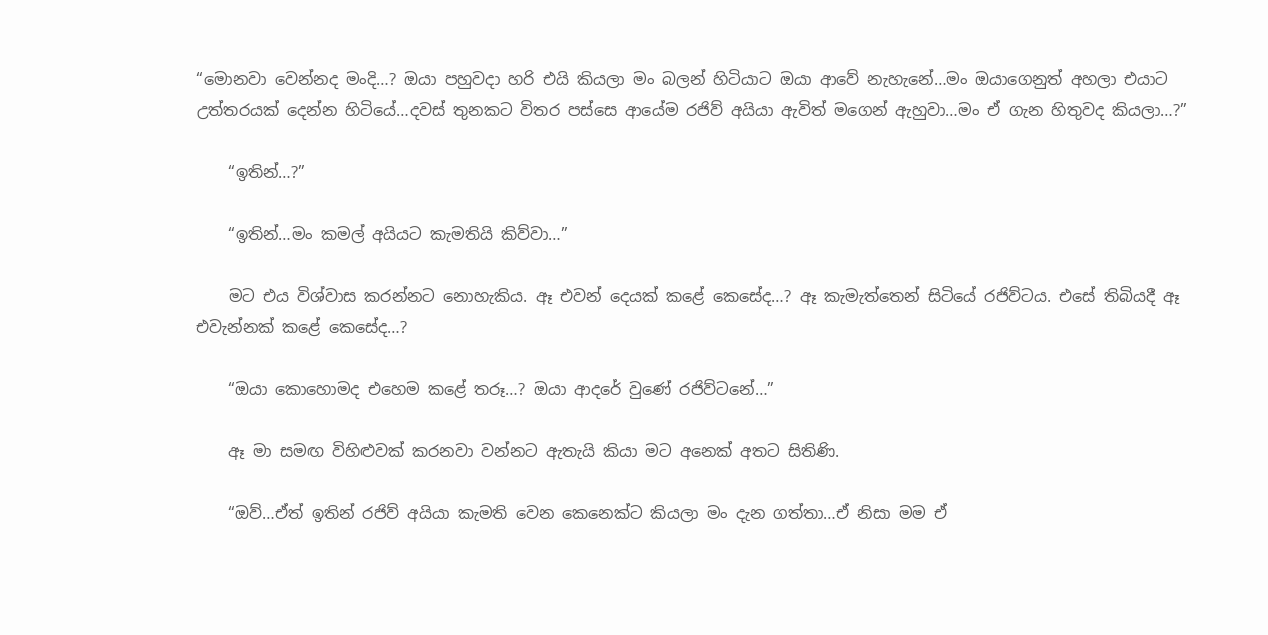“මොනවා වෙන්නද මංදි…? ඔයා පහුවදා හරි එයි කියලා මං බලන් හිටියාට ඔයා ආවේ නැහැනේ…මං ඔයාගෙනුත් අහලා එයාට උත්තරයක් දෙන්න හිටියේ…දවස් තුනකට විතර පස්සෙ ආයේම රජිව් අයියා ඇවිත් මගෙන් ඇහුවා…මං ඒ ගැන හිතුවද කියලා…?”

    “ඉතින්…?”

    “ඉතින්…මං කමල් අයියට කැමතියි කිව්වා…”

    මට එය විශ්වාස කරන්නට නොහැකිය. ඈ එවන් දෙයක් කළේ කෙසේද…? ඈ කැමැත්තෙන් සිටියේ රජිව්ටය. එසේ තිබියදී ඈ එවැන්නක් කළේ කෙසේද…?

    “ඔයා කොහොමද එහෙම කළේ තරූ…? ඔයා ආදරේ වුණේ රජිව්ටනේ…”

    ඈ මා සමඟ විහිළුවක් කරනවා වන්නට ඇතැයි කියා මට අනෙක් අතට සිතිණි.

    “ඔව්…ඒත් ඉතින් රජිව් අයියා කැමති වෙන කෙනෙක්ට කියලා මං දැන ගත්තා…ඒ නිසා මම ඒ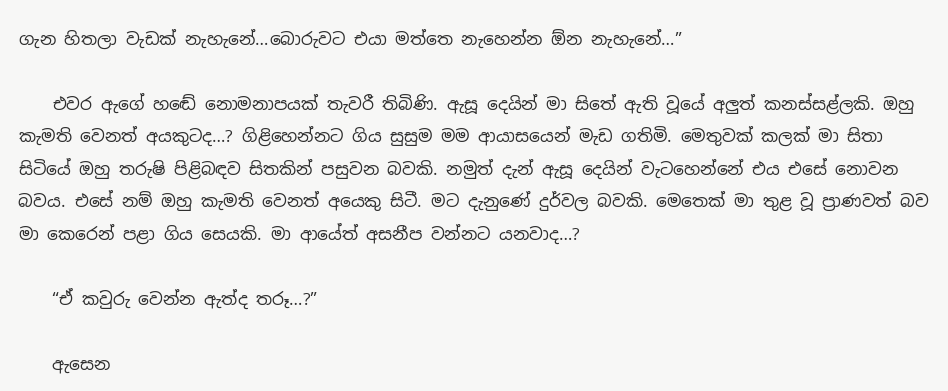ගැන හිතලා වැඩක් නැහැනේ…බොරුවට එයා මත්තෙ නැහෙන්න ඕන නැහැනේ…”

    එවර ඇගේ හඬේ නොමනාපයක් තැවරී තිබිණි. ඇසූ දෙයින් මා සිතේ ඇති වූයේ අලුත් කනස්සළ්ලකි. ඔහු කැමති වෙනත් අයකුටද…? ගිළිහෙන්නට ගිය සුසුම මම ආයාසයෙන් මැඩ ගතිමි. මෙතුවක් කලක් මා සිතා සිටියේ ඔහු තරුෂි පිළිබඳව සිතකින් පසුවන බවකි. නමුත් දැන් ඇසූ දෙයින් වැටහෙන්නේ එය එසේ නොවන බවය. එසේ නම් ඔහු කැමති වෙනත් අයෙකු සිටී. මට දැනුණේ දුර්වල බවකි. මෙතෙක් මා තුළ වූ ප්‍රාණවත් බව මා කෙරෙන් පළා ගිය සෙයකි. මා ආයේත් අසනීප වන්නට යනවාද…?

    “ඒ කවුරු වෙන්න ඇත්ද තරූ…?”

    ඇසෙන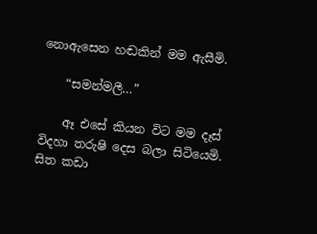නොඇසෙන හඬකින් මම ඇසීමි.

    “සමන්මලී…”

    ඈ එසේ කියන විට මම දෑස් විදහා තරුෂි දෙස බලා සිටියෙමි. සිත කඩා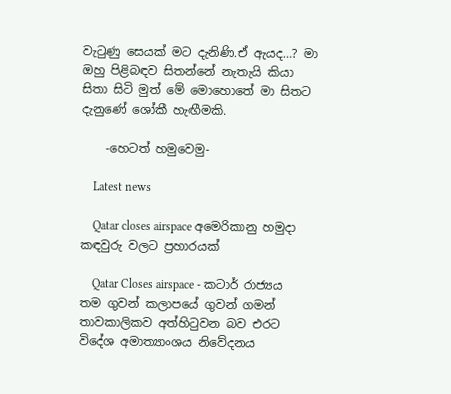වැටුණු සෙයක් මට දැනිණි.ඒ ඇයද…? මා ඔහු පිළිබඳව සිතන්නේ නැතැයි කියා සිතා සිටි මුත් මේ මොහොතේ මා සිතට දැනුණේ ශෝකී හැඟීමකි.

    -හෙටත් හමුවෙමු-

    Latest news

    Qatar closes airspace අමෙරිකානු හමුදා කඳවුරු වලට ප්‍රහාරයක්

    Qatar Closes airspace - කටාර් රාජ්‍යය තම ගුවන් කලාපයේ ගුවන් ගමන් තාවකාලිකව අත්හිටුවන බව එරට විදේශ අමාත්‍යාංශය නිවේදනය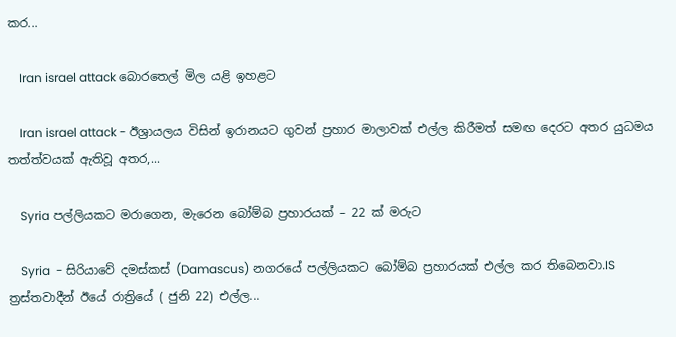කර...

    Iran israel attack බොරතෙල් මිල යළි ඉහළට

    Iran israel attack - ඊශ්‍රායලය විසින් ඉරානයට ගුවන් ප්‍රහාර මාලාවක් එල්ල කිරීමත් සමඟ දෙරට අතර යුධමය තත්ත්වයක් ඇතිවූ අතර,...

    Syria පල්ලියකට මරාගෙන, මැරෙන බෝම්බ ප්‍රහාරයක් – 22 ක් මරුට

    Syria  - සිරියාවේ දමස්කස් (Damascus) නගරයේ පල්ලියකට බෝම්බ ප්‍රහාරයක් එල්ල කර තිබෙනවා.IS ත්‍රස්තවාදීන් ඊයේ රාත්‍රියේ ( ජුනි 22) එල්ල...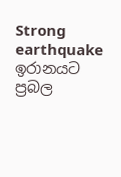Strong earthquake ඉරානයට ප්‍රබල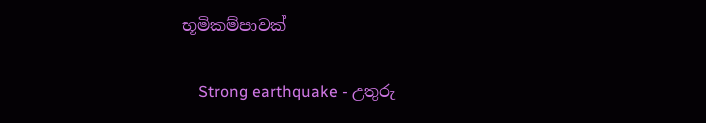භූමිකම්පාවක්

    Strong earthquake - උතුරු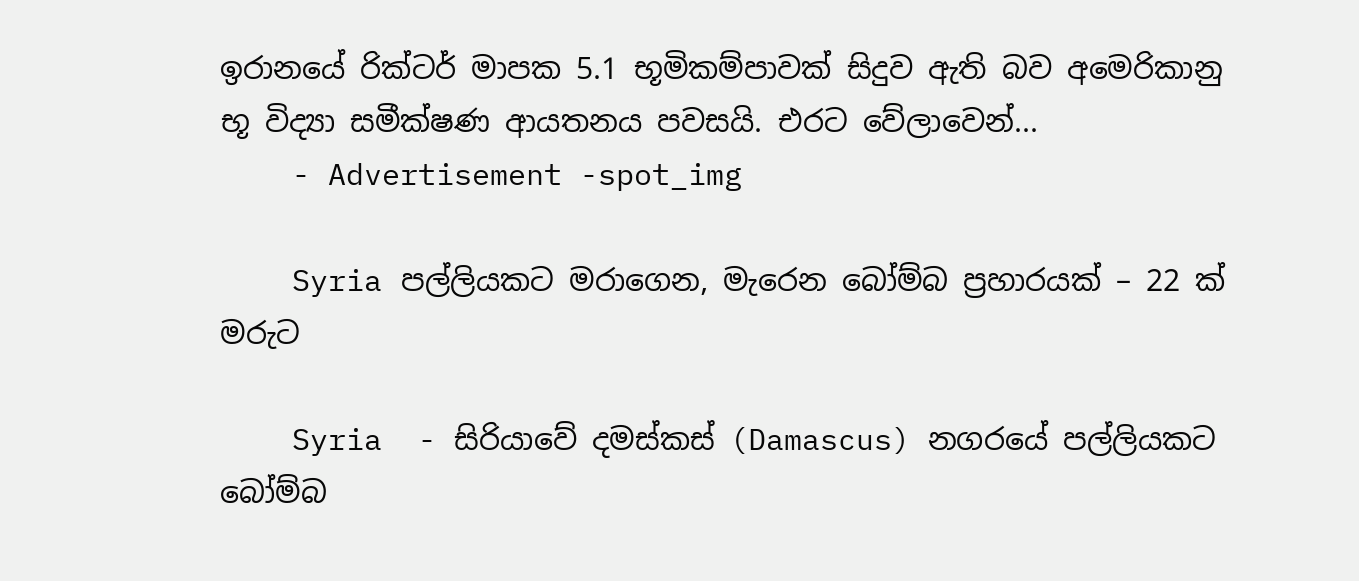ඉරානයේ රික්ටර් මාපක 5.1 භූමිකම්පාවක් සිදුව ඇති බව අමෙරිකානු භූ විද්‍යා සමීක්ෂණ ආයතනය පවසයි. එරට වේලාවෙන්...
    - Advertisement -spot_img

    Syria පල්ලියකට මරාගෙන, මැරෙන බෝම්බ ප්‍රහාරයක් – 22 ක් මරුට

    Syria  - සිරියාවේ දමස්කස් (Damascus) නගරයේ පල්ලියකට බෝම්බ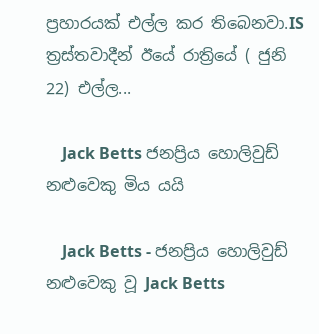ප්‍රහාරයක් එල්ල කර තිබෙනවා.IS ත්‍රස්තවාදීන් ඊයේ රාත්‍රියේ ( ජුනි 22) එල්ල...

    Jack Betts ජනප්‍රිය හොලිවුඩ් නළුවෙකු මිය යයි

    Jack Betts - ජනප්‍රිය හොලිවුඩ් නළුවෙකු වූ Jack Betts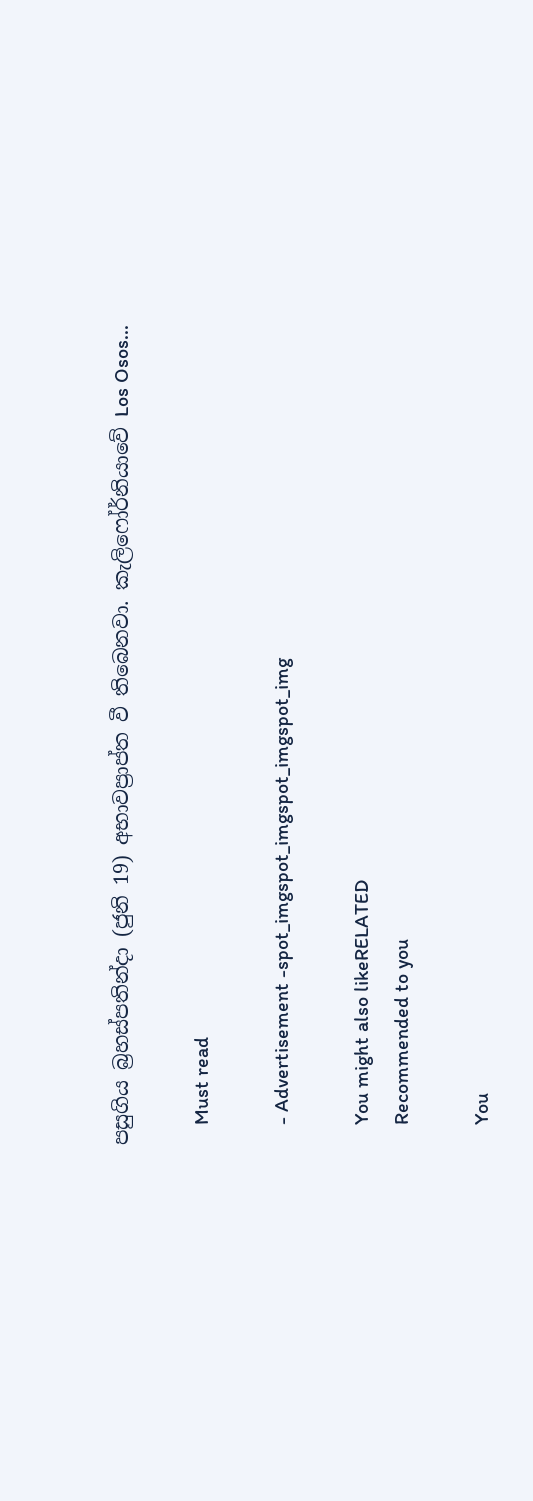පසුගිය බ්‍රහස්පතින්දා (ජුනි 19) අභාවප්‍රාප්ත වී තිබෙනවා. කැලිෆෝර්නියාවේ Los Osos...

    Must read

    - Advertisement -spot_imgspot_imgspot_imgspot_img

    You might also likeRELATED
    Recommended to you

    You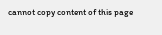cannot copy content of this page